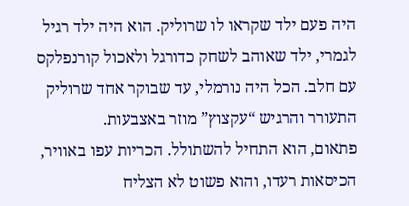היה פעם ילד שקראו לו שרוליק. הוא היה ילד רגיל לגמרי, ילד שאוהב לשחק כדורגל ולאכול קורנפלקס עם חלב. הכל היה נורמלי, עד שבוקר אחד שרוליק התעורר והרגיש “עקצוץ” מוזר באצבעות.
פתאום, הוא התחיל להשתולל. הכריות עפו באוויר, הכיסאות רעדו, והוא פשוט לא הצליח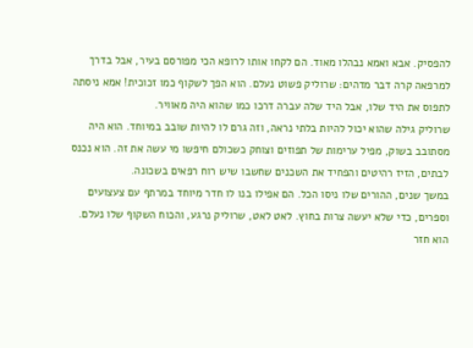להפסיק. אבא ואמא נבהלו מאוד. הם לקחו אותו לרופא הכי מפורסם בעיר, אבל בדרך למרפאה קרה דבר מדהים: שרוליק פשוט נעלם. הוא הפך לשקוף כמו זכוכית! אמא ניסתה לתפוס את היד שלו, אבל היד שלה עברה דרכו כמו שהוא היה מאוויר.
שרוליק גילה שהוא יכול להיות בלתי נראה, וזה גרם לו להיות שובב במיוחד. הוא היה מסתובב בשוק, מפיל ערימות של תפוזים וצוחק כשכולם חיפשו מי עשה את זה. הוא נכנס לבתים, הזיז רהיטים והפחיד את השכנים שחשבו שיש רוח רפאים בשכונה.
במשך שנים, ההורים שלו ניסו הכל. הם אפילו בנו לו חדר מיוחד במרתף עם צעצועים וספרים, כדי שלא יעשה צרות בחוץ. לאט לאט, שרוליק נרגע, והכוח השקוף שלו נעלם. הוא חזר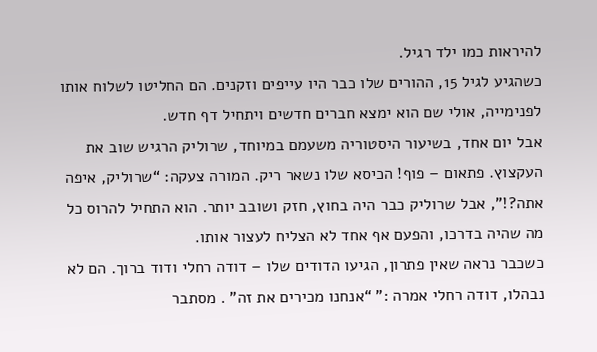להיראות כמו ילד רגיל.
כשהגיע לגיל 15, ההורים שלו כבר היו עייפים וזקנים. הם החליטו לשלוח אותו לפנימייה, אולי שם הוא ימצא חברים חדשים ויתחיל דף חדש.
אבל יום אחד, בשיעור היסטוריה משעמם במיוחד, שרוליק הרגיש שוב את העקצוץ. פתאום – פוף! הכיסא שלו נשאר ריק. המורה צעקה: “שרוליק, איפה אתה?!”, אבל שרוליק כבר היה בחוץ, חזק ושובב יותר. הוא התחיל להרוס כל מה שהיה בדרכו, והפעם אף אחד לא הצליח לעצור אותו.
כשכבר נראה שאין פתרון, הגיעו הדודים שלו – דודה רחלי ודוד ברוך. הם לא נבהלו, דודה רחלי אמרה :” “אנחנו מכירים את זה” . מסתבר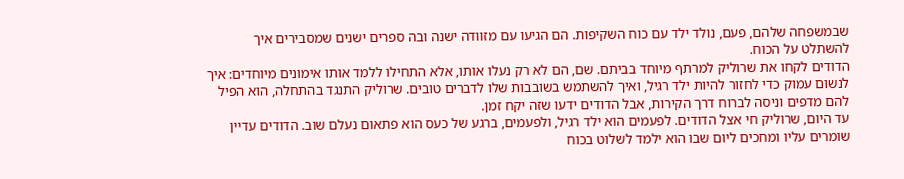שבמשפחה שלהם, פעם, נולד ילד עם כוח השקיפות. הם הגיעו עם מזוודה ישנה ובה ספרים ישנים שמסבירים איך להשתלט על הכוח.
הדודים לקחו את שרוליק למרתף מיוחד בביתם. שם, הם לא רק נעלו אותו, אלא התחילו ללמד אותו אימונים מיוחדים: איך לנשום עמוק כדי לחזור להיות ילד רגיל, ואיך להשתמש בשובבות שלו לדברים טובים. שרוליק התנגד בהתחלה, הוא הפיל להם מדפים וניסה לברוח דרך הקירות, אבל הדודים ידעו שזה יקח זמן.
עד היום, שרוליק חי אצל הדודים. לפעמים הוא ילד רגיל, ולפעמים, ברגע של כעס הוא פתאום נעלם שוב. הדודים עדיין שומרים עליו ומחכים ליום שבו הוא ילמד לשלוט בכוח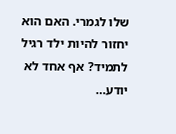שלו לגמרי. האם הוא יחזור להיות ילד רגיל לתמיד? אף אחד לא יודע…